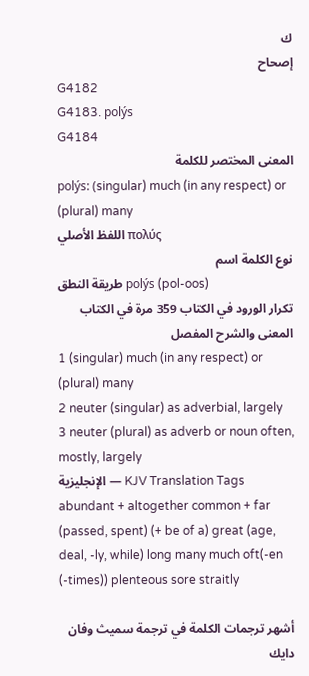ك
إصحاح
G4182
G4183. polýs
G4184
المعنى المختصر للكلمة
polýs: (singular) much (in any respect) or (plural) many
اللفظ الأصلي πολύς
نوع الكلمة اسم
طريقة النطق polýs (pol-oos)
تكرار الورود في الكتاب 359 مرة في الكتاب
المعنى والشرح المفصل
1 (singular) much (in any respect) or (plural) many
2 neuter (singular) as adverbial, largely
3 neuter (plural) as adverb or noun often, mostly, largely
الإنجليزية — KJV Translation Tags
abundant + altogether common + far (passed, spent) (+ be of a) great (age, deal, -ly, while) long many much oft(-en (-times)) plenteous sore straitly

أشهر ترجمات الكلمة في ترجمة سميث وفان دايك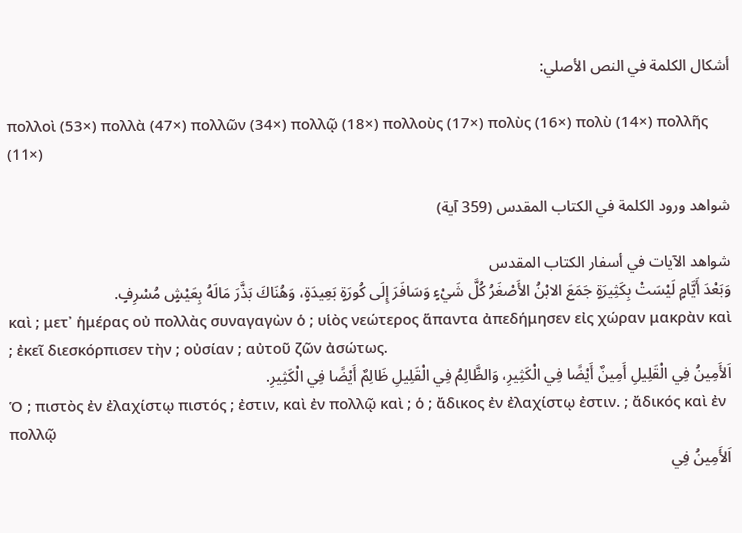أشكال الكلمة في النص الأصلي:

πολλοὶ (53×) πολλὰ (47×) πολλῶν (34×) πολλῷ (18×) πολλοὺς (17×) πολὺς (16×) πολὺ (14×) πολλῆς (11×)

شواهد ورود الكلمة في الكتاب المقدس (359 آية)

شواهد الآيات في أسفار الكتاب المقدس
وَبَعْدَ أَيَّامٍ لَيْسَتْ بِكَثِيرَةٍ جَمَعَ الابْنُ الأَصْغَرُ كُلَّ شَيْءٍ وَسَافَرَ إِلَى كُورَةٍ بَعِيدَةٍ، وَهُنَاكَ بَذَّرَ مَالَهُ بِعَيْشٍ مُسْرِفٍ.
καὶ ; μετ᾽ ἡμέρας οὐ πολλὰς συναγαγὼν ὁ ; υἱὸς νεώτερος ἅπαντα ἀπεδήμησεν εἰς χώραν μακρὰν καὶ ; ἐκεῖ διεσκόρπισεν τὴν ; οὐσίαν ; αὐτοῦ ζῶν ἀσώτως.
اَلأَمِينُ فِي الْقَلِيلِ أَمِينٌ أَيْضًا فِي الْكَثِيرِ، وَالظَّالِمُ فِي الْقَلِيلِ ظَالِمٌ أَيْضًا فِي الْكَثِيرِ.
Ὁ ; πιστὸς ἐν ἐλαχίστῳ πιστός ; ἐστιν, καὶ ἐν πολλῷ καὶ ; ὁ ; ἄδικος ἐν ἐλαχίστῳ ἐστιν. ; ἄδικός καὶ ἐν πολλῷ
اَلأَمِينُ فِي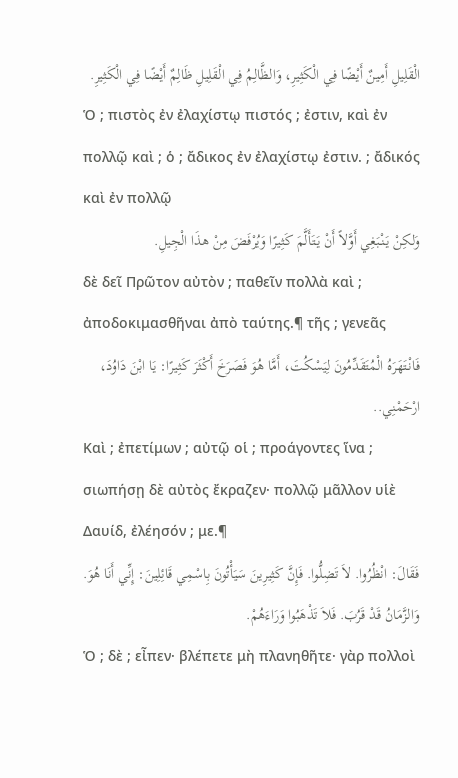الْقَلِيلِ أَمِينٌ أَيْضًا فِي الْكَثِيرِ، وَالظَّالِمُ فِي الْقَلِيلِ ظَالِمٌ أَيْضًا فِي الْكَثِيرِ.
Ὁ ; πιστὸς ἐν ἐλαχίστῳ πιστός ; ἐστιν, καὶ ἐν πολλῷ καὶ ; ὁ ; ἄδικος ἐν ἐλαχίστῳ ἐστιν. ; ἄδικός καὶ ἐν πολλῷ
وَلكِنْ يَنْبَغِي أَوَّلاً أَنْ يَتَأَلَّمَ كَثِيرًا وَيُرْفَضَ مِنْ هذَا الْجِيلِ.
δὲ δεῖ Πρῶτον αὐτὸν ; παθεῖν πολλὰ καὶ ; ἀποδοκιμασθῆναι ἀπὸ ταύτης.¶ τῆς ; γενεᾶς
فَانْتَهَرَهُ الْمُتَقَدِّمُونَ لِيَسْكُتَ، أَمَّا هُوَ فَصَرَخَ أَكْثَرَ كَثِيرًا: يَا ابْنَ دَاوُدَ، ارْحَمْنِي..
Καὶ ; ἐπετίμων ; αὐτῷ οἱ ; προάγοντες ἵνα ; σιωπήσῃ δὲ αὐτὸς ἔκραζεν· πολλῷ μᾶλλον υἱὲ Δαυίδ, ἐλέησόν ; με.¶
فَقَالَ: انْظُرُوا. لاَ تَضِلُّوا. فَإِنَّ كَثِيرِينَ سَيَأْتُونَ بِاسْمِي قَائِلِينَ: إِنِّي أَنَا هُوَ. وَالزَّمَانُ قَدْ قَرُبَ. فَلاَ تَذْهَبُوا وَرَاءَهُمْ.
Ὁ ; δὲ ; εἶπεν· βλέπετε μὴ πλανηθῆτε· γὰρ πολλοὶ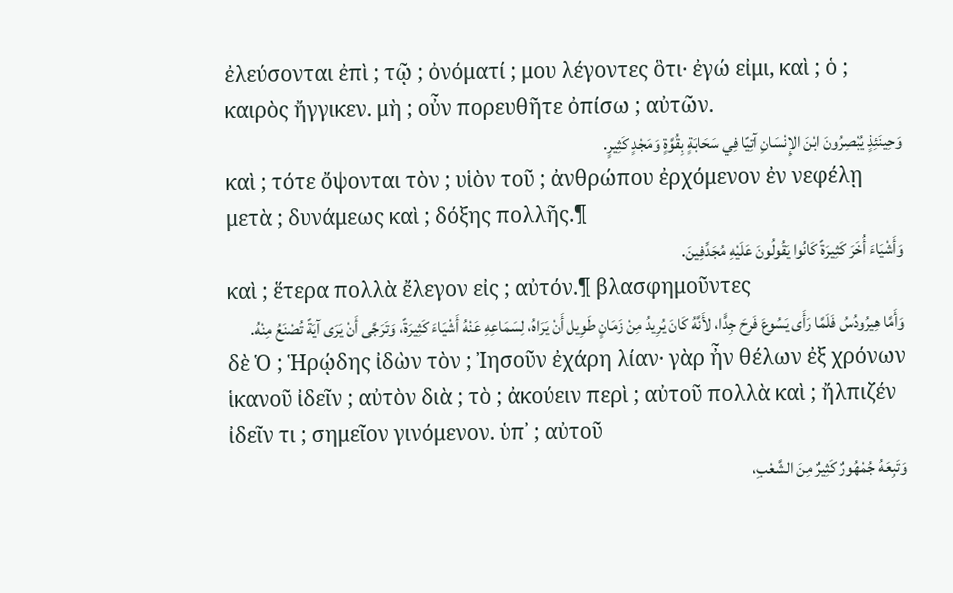ἐλεύσονται ἐπὶ ; τῷ ; ὀνόματί ; μου λέγοντες ὃτι· ἐγώ εἰμι, καὶ ; ὁ ; καιρὸς ἤγγικεν. μὴ ; οὖν πορευθῆτε ὀπίσω ; αὐτῶν.
وَحِينَئِذٍ يُبْصِرُونَ ابْنَ الإِنْسَانِ آتِيًا فِي سَحَابَةٍ بِقُوَّةٍ وَمَجْدٍ كَثِيرٍ.
καὶ ; τότε ὄψονται τὸν ; υἱὸν τοῦ ; ἀνθρώπου ἐρχόμενον ἐν νεφέλῃ μετὰ ; δυνάμεως καὶ ; δόξης πολλῆς.¶
وَأَشْيَاءَ أُخَرَ كَثِيرَةً كَانُوا يَقُولُونَ عَلَيْهِ مُجَدِّفِينَ.
καὶ ; ἕτερα πολλὰ ἔλεγον εἰς ; αὐτόν.¶ βλασφημοῦντες
وَأَمَّا هِيرُودُسُ فَلَمَّا رَأَى يَسُوعَ فَرِحَ جِدًّا، لأَنَّهُ كَانَ يُرِيدُ مِنْ زَمَانٍ طَوِيل أَنْ يَرَاهُ، لِسَمَاعِهِ عَنْهُ أَشْيَاءَ كَثِيرَةً، وَتَرَجَّى أَنْ يَرَى آيَةً تُصْنَعُ مِنْهُ.
δὲ Ὁ ; Ἡρῴδης ἰδὼν τὸν ; Ἰησοῦν ἐχάρη λίαν· γὰρ ἦν θέλων ἐξ χρόνων ἱκανοῦ ἰδεῖν ; αὐτὸν διὰ ; τὸ ; ἀκούειν περὶ ; αὐτοῦ πολλὰ καὶ ; ἤλπιζέν ἰδεῖν τι ; σημεῖον γινόμενον. ὑπ᾽ ; αὐτοῦ
وَتَبِعَهُ جُمْهُورٌ كَثِيرٌ مِنَ الشَّعْبِ،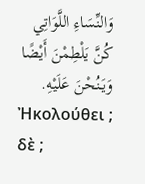وَالنِّسَاءِ اللَّوَاتِي كُنَّ يَلْطِمْنَ أَيْضًا وَيَنُحْنَ عَلَيْهِ.
Ἠκολούθει ; δὲ ;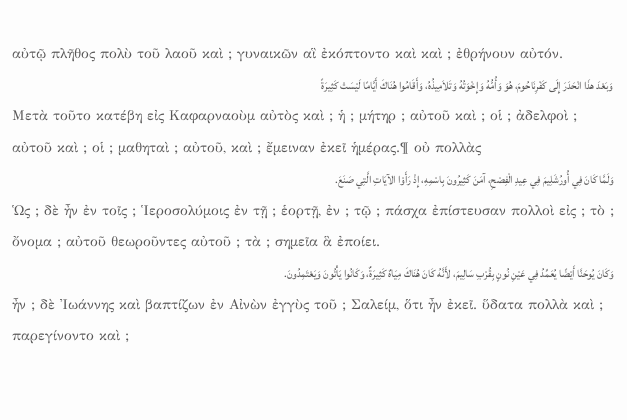αὐτῷ πλῆθος πολὺ τοῦ λαοῦ καὶ ; γυναικῶν αἳ ἐκόπτοντο καὶ καὶ ; ἐθρήνουν αὐτόν.
وَبَعْدَ هذَا انْحَدَرَ إِلَى كَفْرِنَاحُومَ، هُوَ وَأُمُّهُ وَإِخْوَتُهُ وَتَلاَمِيذُهُ، وَأَقَامُوا هُنَاكَ أَيَّامًا لَيْسَتْ كَثِيرَةً
Μετὰ τοῦτο κατέβη εἰς Καφαρναοὺμ αὐτὸς καὶ ; ἡ ; μήτηρ ; αὐτοῦ καὶ ; οἱ ; ἀδελφοὶ ; αὐτοῦ καὶ ; οἱ ; μαθηταὶ ; αὐτοῦ, καὶ ; ἔμειναν ἐκεῖ ἡμέρας.¶ οὐ πολλὰς
وَلَمَّا كَانَ فِي أُورُشَلِيمَ فِي عِيدِ الْفِصْحِ، آمَنَ كَثِيرُونَ بِاسْمِهِ، إِذْ رَأَوْا الآيَاتِ الَّتِي صَنَعَ.
Ὡς ; δὲ ἦν ἐν τοῖς ; Ἱεροσολύμοις ἐν τῇ ; ἑορτῇ, ἐν ; τῷ ; πάσχα ἐπίστευσαν πολλοὶ εἰς ; τὸ ; ὄνομα ; αὐτοῦ θεωροῦντες αὐτοῦ ; τὰ ; σημεῖα ἃ ἐποίει.
وَكَانَ يُوحَنَّا أَيْضًا يُعَمِّدُ فِي عَيْنِ نُونٍ بِقُرْبِ سَالِيمَ، لأَنَّهُ كَانَ هُنَاكَ مِيَاهٌ كَثِيرَةٌ، وَكَانُوا يَأْتُونَ وَيَعْتَمِدُونَ.
ἦν ; δὲ Ἰωάννης καὶ βαπτίζων ἐν Αἰνὼν ἐγγὺς τοῦ ; Σαλείμ, ὅτι ἦν ἐκεῖ. ὕδατα πολλὰ καὶ ; παρεγίνοντο καὶ ;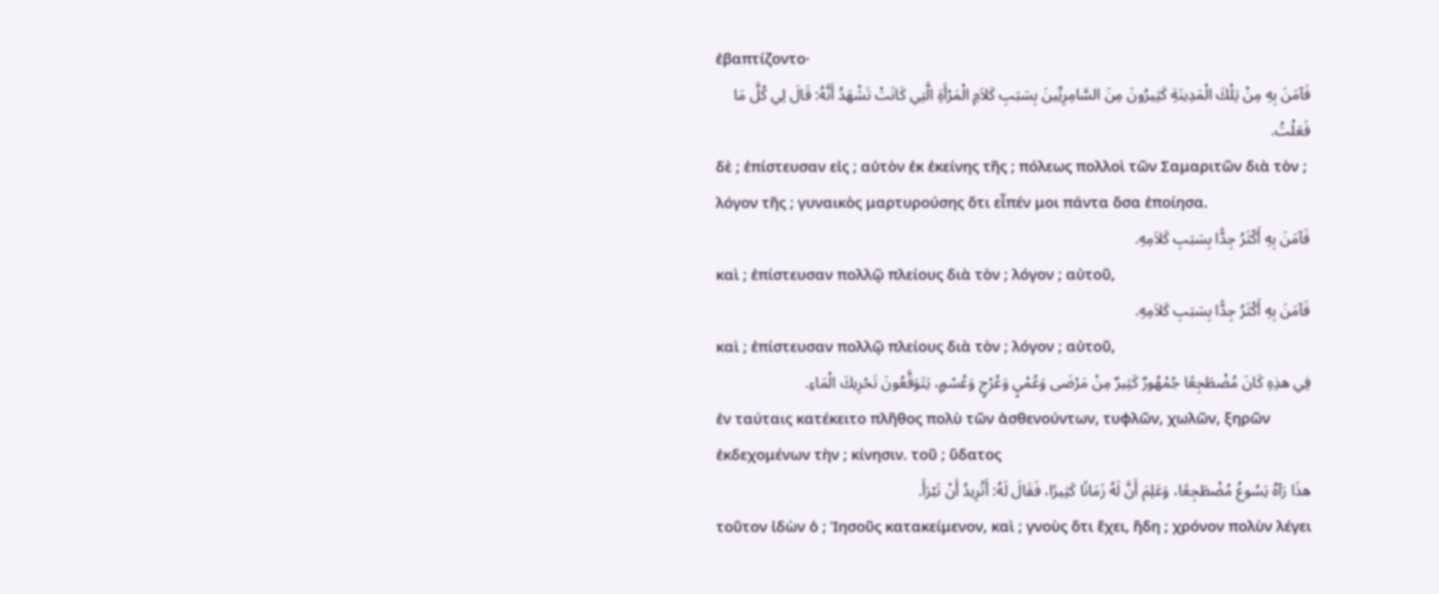ἐβαπτίζοντο·
فَآمَنَ بِهِ مِنْ تِلْكَ الْمَدِينَةِ كَثِيرُونَ مِنَ السَّامِرِيِّينَ بِسَبَبِ كَلاَمِ الْمَرْأَةِ الَّتِي كَانَتْ تَشْهَدُ أَنَّهُ: قَالَ لِي كُلَّ مَا فَعَلْتُ.
δὲ ; ἐπίστευσαν εἰς ; αὐτὸν ἐκ ἐκείνης τῆς ; πόλεως πολλοὶ τῶν Σαμαριτῶν διὰ τὸν ; λόγον τῆς ; γυναικὸς μαρτυρούσης ὅτι εἶπέν μοι πάντα ὅσα ἐποίησα.
فَآمَنَ بِهِ أَكْثَرُ جِدًّا بِسَبَبِ كَلاَمِهِ.
καὶ ; ἐπίστευσαν πολλῷ πλείους διὰ τὸν ; λόγον ; αὐτοῦ,
فَآمَنَ بِهِ أَكْثَرُ جِدًّا بِسَبَبِ كَلاَمِهِ.
καὶ ; ἐπίστευσαν πολλῷ πλείους διὰ τὸν ; λόγον ; αὐτοῦ,
فِي هذِهِ كَانَ مُضْطَجِعًا جُمْهُورٌ كَثِيرٌ مِنْ مَرْضَى وَعُمْيٍ وَعُرْجٍ وَعُسْمٍ، يَتَوَقَّعُونَ تَحْرِيكَ الْمَاءِ.
ἐν ταύταις κατέκειτο πλῆθος πολὺ τῶν ἀσθενούντων, τυφλῶν, χωλῶν, ξηρῶν ἐκδεχομένων τὴν ; κίνησιν. τοῦ ; ὕδατος
هذَا رَآهُ يَسُوعُ مُضْطَجِعًا، وَعَلِمَ أَنَّ لَهُ زَمَانًا كَثِيرًا، فَقَالَ لَهُ: أَتُرِيدُ أَنْ تَبْرَأَ.
τοῦτον ἰδὼν ὁ ; Ἰησοῦς κατακείμενον, καὶ ; γνοὺς ὅτι ἔχει, ἤδη ; χρόνον πολὺν λέγει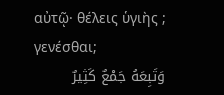αὐτῷ· θέλεις ὑγιὴς ; γενέσθαι;
وَتَبِعَهُ جَمْعٌ كَثِيرٌ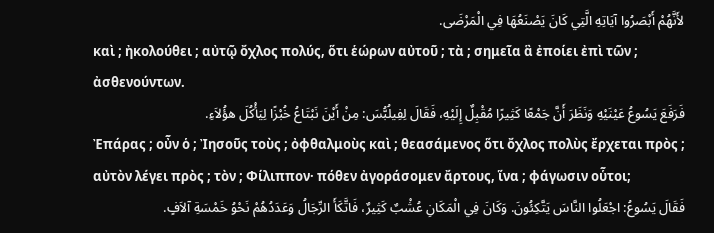لأَنَّهُمْ أَبْصَرُوا آيَاتِهِ الَّتِي كَانَ يَصْنَعُهَا فِي الْمَرْضَى.
καὶ ; ἠκολούθει ; αὐτῷ ὄχλος πολύς, ὅτι ἑώρων αὐτοῦ ; τὰ ; σημεῖα ἃ ἐποίει ἐπὶ τῶν ; ἀσθενούντων.
فَرَفَعَ يَسُوعُ عَيْنَيْهِ وَنَظَرَ أَنَّ جَمْعًا كَثِيرًا مُقْبِلٌ إِلَيْهِ، فَقَالَ لِفِيلُبُّسَ: مِنْ أَيْنَ نَبْتَاعُ خُبْزًا لِيَأْكُلَ هؤُلاَءِ.
Ἐπάρας ; οὖν ὁ ; Ἰησοῦς τοὺς ; ὀφθαλμοὺς καὶ ; θεασάμενος ὅτι ὄχλος πολὺς ἔρχεται πρὸς ; αὐτὸν λέγει πρὸς ; τὸν ; Φίλιππον· πόθεν ἀγοράσομεν ἄρτους, ἵνα ; φάγωσιν οὗτοι;
فَقَالَ يَسُوعُ: اجْعَلُوا النَّاسَ يَتَّكِئُونَ. وَكَانَ فِي الْمَكَانِ عُشْبٌ كَثِيرٌ، فَاتَّكَأَ الرِّجَالُ وَعَدَدُهُمْ نَحْوُ خَمْسَةِ آلاَفٍ.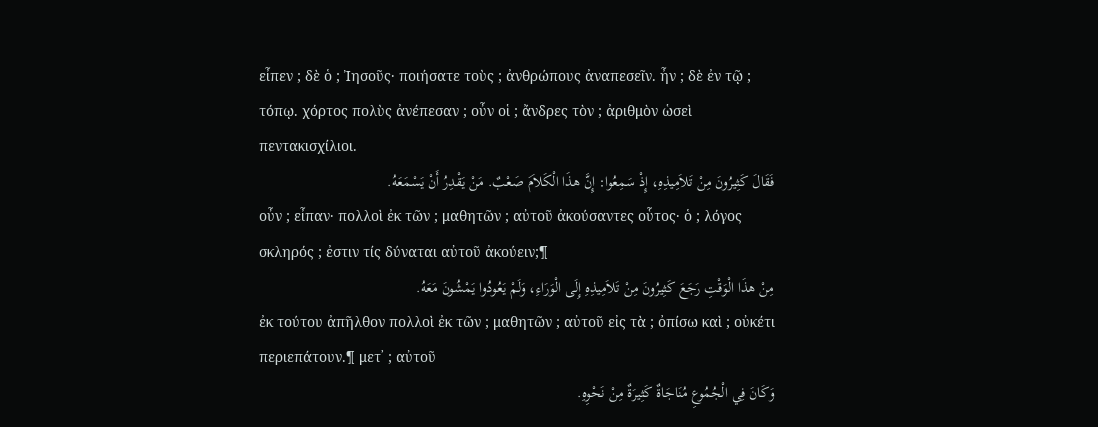εἶπεν ; δὲ ὁ ; Ἰησοῦς· ποιήσατε τοὺς ; ἀνθρώπους ἀναπεσεῖν. ἦν ; δὲ ἐν τῷ ; τόπῳ. χόρτος πολὺς ἀνέπεσαν ; οὖν οἱ ; ἄνδρες τὸν ; ἀριθμὸν ὡσεὶ πεντακισχίλιοι.
فَقَالَ كَثِيرُونَ مِنْ تَلاَمِيذِهِ، إِذْ سَمِعُوا: إِنَّ هذَا الْكَلاَمَ صَعْبٌ. مَنْ يَقْدِرُ أَنْ يَسْمَعَهُ.
οὖν ; εἶπαν· πολλοὶ ἐκ τῶν ; μαθητῶν ; αὐτοῦ ἀκούσαντες οὗτος· ὁ ; λόγος σκληρός ; ἐστιν τίς δύναται αὐτοῦ ἀκούειν;¶
مِنْ هذَا الْوَقْتِ رَجَعَ كَثِيرُونَ مِنْ تَلاَمِيذِهِ إِلَى الْوَرَاءِ، وَلَمْ يَعُودُوا يَمْشُونَ مَعَهُ.
ἐκ τούτου ἀπῆλθον πολλοὶ ἐκ τῶν ; μαθητῶν ; αὐτοῦ εἰς τὰ ; ὀπίσω καὶ ; οὐκέτι περιεπάτουν.¶ μετ᾽ ; αὐτοῦ
وَكَانَ فِي الْجُمُوعِ مُنَاجَاةٌ كَثِيرَةٌ مِنْ نَحْوِهِ.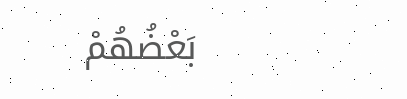بَعْضُهُمْ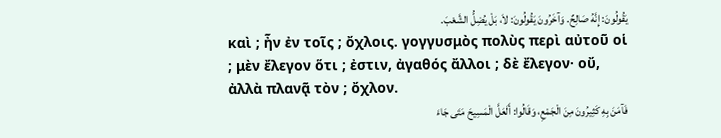يَقُولُونَ: إِنَّهُ صَالِحٌ. وَآخَرُونَ يَقُولُونَ: لاَ، بَلْ يُضِلُّ الشَّعْبَ.
καὶ ; ἦν ἐν τοῖς ; ὄχλοις. γογγυσμὸς πολὺς περὶ αὐτοῦ οἱ ; μὲν ἔλεγον ὅτι ; ἐστιν, ἀγαθός ἄλλοι ; δὲ ἔλεγον· οὔ, ἀλλὰ πλανᾷ τὸν ; ὄχλον.
فَآمَنَ بِهِ كَثِيرُونَ مِنَ الْجَمْعِ، وَقَالُوا: أَلَعَلَّ الْمَسِيحَ مَتَى جَاءَ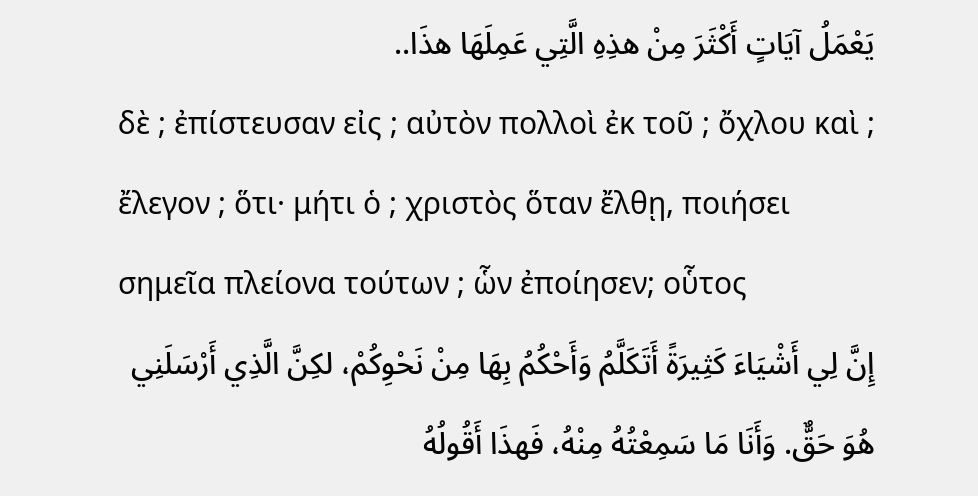يَعْمَلُ آيَاتٍ أَكْثَرَ مِنْ هذِهِ الَّتِي عَمِلَهَا هذَا..
δὲ ; ἐπίστευσαν εἰς ; αὐτὸν πολλοὶ ἐκ τοῦ ; ὄχλου καὶ ; ἔλεγον ; ὅτι· μήτι ὁ ; χριστὸς ὅταν ἔλθῃ, ποιήσει σημεῖα πλείονα τούτων ; ὧν ἐποίησεν; οὗτος
إِنَّ لِي أَشْيَاءَ كَثِيرَةً أَتَكَلَّمُ وَأَحْكُمُ بِهَا مِنْ نَحْوِكُمْ، لكِنَّ الَّذِي أَرْسَلَنِي هُوَ حَقٌّ. وَأَنَا مَا سَمِعْتُهُ مِنْهُ، فَهذَا أَقُولُهُ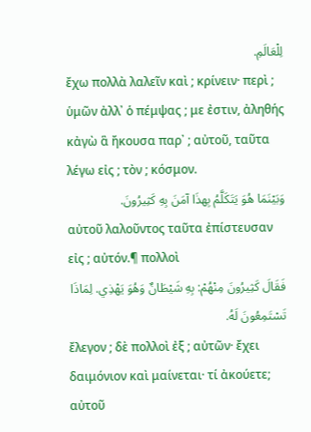لِلْعَالَمِ.
ἔχω πολλὰ λαλεῖν καὶ ; κρίνειν· περὶ ; ὑμῶν ἀλλ᾽ ὁ πέμψας ; με ἐστιν, ἀληθής κἀγὼ ἃ ἤκουσα παρ᾽ ; αὐτοῦ, ταῦτα λέγω εἰς ; τὸν ; κόσμον.
وَبَيْنَمَا هُوَ يَتَكَلَّمُ بِهذَا آمَنَ بِهِ كَثِيرُونَ.
αὐτοῦ λαλοῦντος ταῦτα ἐπίστευσαν εἰς ; αὐτόν.¶ πολλοὶ
فَقَالَ كَثِيرُونَ مِنْهُمْ: بِهِ شَيْطَانٌ وَهُوَ يَهْذِي. لِمَاذَا تَسْتَمِعُونَ لَهُ.
ἔλεγον ; δὲ πολλοὶ ἐξ ; αὐτῶν· ἔχει δαιμόνιον καὶ μαίνεται· τί ἀκούετε; αὐτοῦ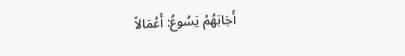أَجَابَهُمْ يَسُوعُ: أَعْمَالاً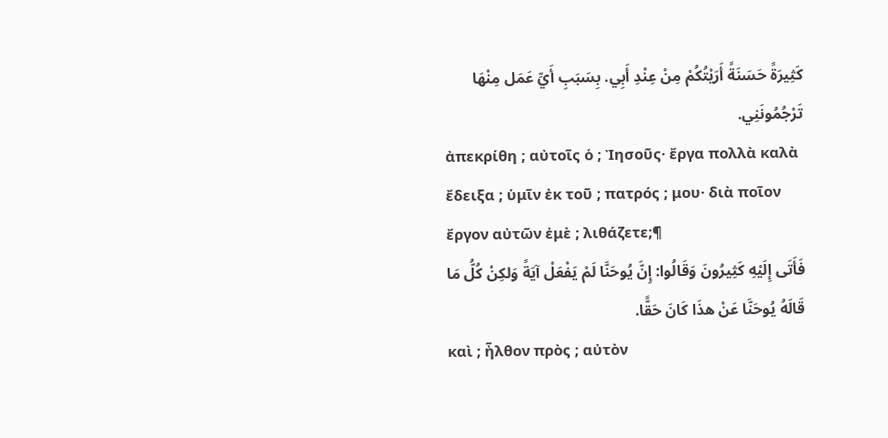كَثِيرَةً حَسَنَةً أَرَيْتُكُمْ مِنْ عِنْدِ أَبِي. بِسَبَبِ أَيِّ عَمَل مِنْهَا تَرْجُمُونَنِي.
ἀπεκρίθη ; αὐτοῖς ὁ ; Ἰησοῦς· ἔργα πολλὰ καλὰ ἔδειξα ; ὑμῖν ἐκ τοῦ ; πατρός ; μου· διὰ ποῖον ἔργον αὐτῶν ἐμὲ ; λιθάζετε;¶
فَأَتَى إِلَيْهِ كَثِيرُونَ وَقَالُوا: إِنَّ يُوحَنَّا لَمْ يَفْعَلْ آيَةً وَلكِنْ كُلُّ مَا قَالَهُ يُوحَنَّا عَنْ هذَا كَانَ حَقًّا.
καὶ ; ἦλθον πρὸς ; αὐτὸν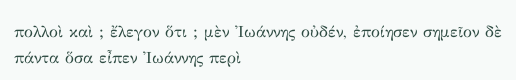πολλοὶ καὶ ; ἔλεγον ὅτι ; μὲν Ἰωάννης οὐδέν, ἐποίησεν σημεῖον δὲ πάντα ὅσα εἶπεν Ἰωάννης περὶ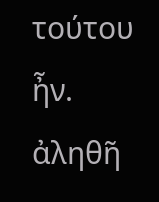τούτου ἦν. ἀληθῆ